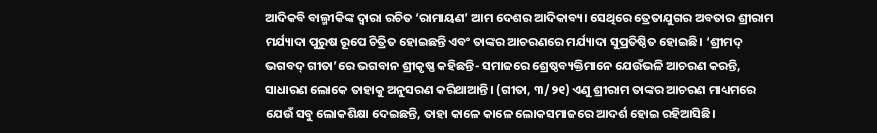ଆଦିକବି ବାଲ୍ମୀକିଙ୍କ ଦ୍ୱାରା ରଚିତ ‘ରାମାୟଣ’ ଆମ ଦେଶର ଆଦିକାବ୍ୟ। ସେଥିରେ ତ୍ରେତାଯୁଗର ଅବତାର ଶ୍ରୀରାମ ମର୍ଯ୍ୟାଦା ପୁରୁଷ ରୂପେ ଚିତ୍ରିତ ହୋଇଛନ୍ତି ଏବଂ ତାଙ୍କର ଆଚରଣରେ ମର୍ଯ୍ୟାଦା ସୁପ୍ରତିଷ୍ଠିତ ହୋଇଛି। ‘ଶ୍ରୀମଦ୍ ଭଗବଦ୍ ଗୀତା’ରେ ଭଗବାନ ଶ୍ରୀକୃଷ୍ଣ କହିଛନ୍ତି- ସମାଜରେ ଶ୍ରେଷ୍ଠବ୍ୟକ୍ତିମାନେ ଯେଉଁଭଳି ଆଚରଣ କରନ୍ତି, ସାଧାରଣ ଲୋକେ ତାହାକୁ ଅନୁସରଣ କରିଥାଆନ୍ତି। (ଗୀତା, ୩/୨୧) ଏଣୁ ଶ୍ରୀରାମ ତାଙ୍କର ଆଚରଣ ମାଧ୍ୟମରେ ଯେଉଁ ସବୁ ଲୋକଶିକ୍ଷା ଦେଇଛନ୍ତି, ତାହା କାଳେ କାଳେ ଲୋକସମାଜରେ ଆଦର୍ଶ ହୋଇ ରହିଆସିଛି।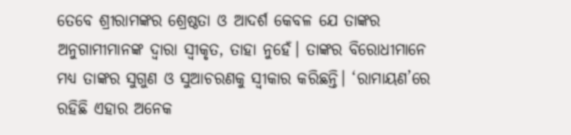ତେବେ ଶ୍ରୀରାମଙ୍କର ଶ୍ରେଷ୍ଠତା ଓ ଆଦର୍ଶ କେବଳ ଯେ ତାଙ୍କର ଅନୁଗାମୀମାନଙ୍କ ଦ୍ୱାରା ସ୍ୱୀକୃତ, ତାହା ନୁହେଁ। ତାଙ୍କର ବିରୋଧୀମାନେ ମଧ୍ୟ ତାଙ୍କର ସୁଗୁଣ ଓ ସୁଆଚରଣକୁ ସ୍ୱୀକାର କରିଛନ୍ତି। ‘ରାମାୟଣ’ରେ ରହିଛି ଏହାର ଅନେକ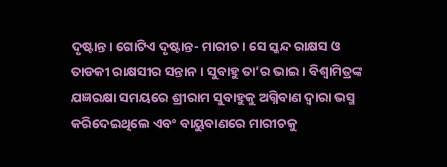ଦୃଷ୍ଟାନ୍ତ। ଗୋଟିଏ ଦୃଷ୍ଟାନ୍ତ- ମାରୀଚ। ସେ ସ୍କନ୍ଦ ରାକ୍ଷସ ଓ ତାଡକୀ ରାକ୍ଷସୀର ସନ୍ତାନ। ସୁବାହୁ ତା’ର ଭାଇ। ବିଶ୍ୱାମିତ୍ରଙ୍କ ଯଜ୍ଞରକ୍ଷା ସମୟରେ ଶ୍ରୀରାମ ସୁବାହୁକୁ ଅଗ୍ନିବାଣ ଦ୍ୱାରା ଭସ୍ମ କରିଦେଇଥିଲେ ଏବଂ ବାୟୁବାଣରେ ମାରୀଚକୁ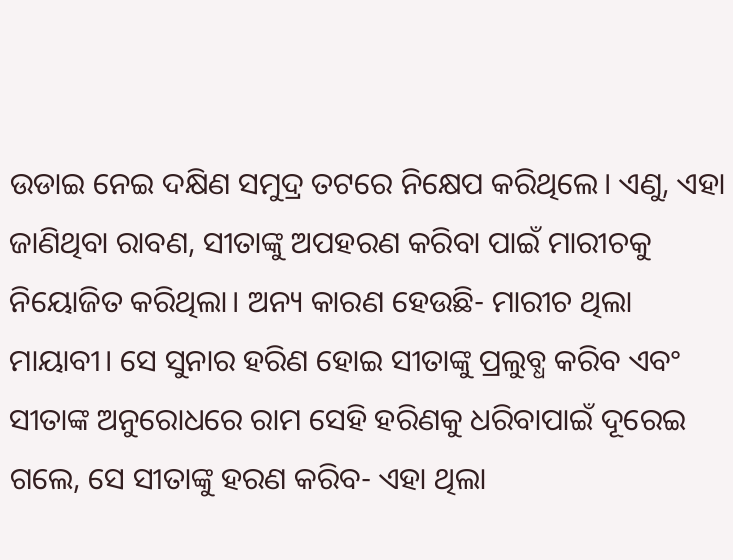ଉଡାଇ ନେଇ ଦକ୍ଷିଣ ସମୁଦ୍ର ତଟରେ ନିକ୍ଷେପ କରିଥିଲେ। ଏଣୁ, ଏହା ଜାଣିଥିବା ରାବଣ, ସୀତାଙ୍କୁ ଅପହରଣ କରିବା ପାଇଁ ମାରୀଚକୁ ନିୟୋଜିତ କରିଥିଲା। ଅନ୍ୟ କାରଣ ହେଉଛି- ମାରୀଚ ଥିଲା ମାୟାବୀ। ସେ ସୁନାର ହରିଣ ହୋଇ ସୀତାଙ୍କୁ ପ୍ରଲୁବ୍ଧ କରିବ ଏବଂ ସୀତାଙ୍କ ଅନୁରୋଧରେ ରାମ ସେହି ହରିଣକୁ ଧରିବାପାଇଁ ଦୂରେଇ ଗଲେ, ସେ ସୀତାଙ୍କୁ ହରଣ କରିବ- ଏହା ଥିଲା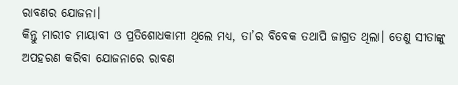ରାବଣର ଯୋଜନା।
କିନ୍ତୁ ମାରୀଚ ମାୟାବୀ ଓ ପ୍ରତିଶୋଧକାମୀ ଥିଲେ ମଧ୍ୟ, ତା’ର ବିବେକ ତଥାପି ଜାଗ୍ରତ ଥିଲା। ତେଣୁ ସୀତାଙ୍କୁ ଅପହରଣ କରିବା ଯୋଜନାରେ ରାବଣ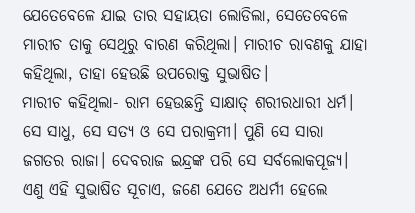ଯେତେବେଳେ ଯାଇ ତାର ସହାୟତା ଲୋଡିଲା, ସେତେବେଳେ ମାରୀଚ ତାକୁ ସେଥିରୁ ବାରଣ କରିଥିଲା। ମାରୀଚ ରାବଣକୁ ଯାହା କହିଥିଲା, ତାହା ହେଉଛି ଉପରୋକ୍ତ ସୁଭାଷିତ।
ମାରୀଚ କହିଥିଲା- ରାମ ହେଉଛନ୍ତି ସାକ୍ଷାତ୍ ଶରୀରଧାରୀ ଧର୍ମ। ସେ ସାଧୁ, ସେ ସତ୍ୟ ଓ ସେ ପରାକ୍ରମୀ। ପୁଣି ସେ ସାରା ଜଗତର ରାଜା। ଦେବରାଜ ଇନ୍ଦ୍ରଙ୍କ ପରି ସେ ସର୍ବଲୋକପୂଜ୍ୟ।
ଏଣୁ ଏହି ସୁଭାଷିତ ସୂଚାଏ, ଜଣେ ଯେତେ ଅଧର୍ମୀ ହେଲେ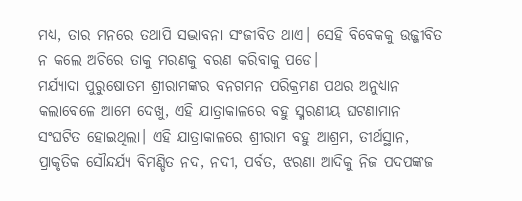ମଧ୍ୟ, ତାର ମନରେ ତଥାପି ସଦ୍ଭାବନା ସଂଜୀବିତ ଥାଏ। ସେହି ବିବେକକୁ ଉଜ୍ଜୀବିତ ନ କଲେ ଅଚିରେ ତାକୁ ମରଣକୁ ବରଣ କରିବାକୁ ପଡେ।
ମର୍ଯ୍ୟାଦା ପୁରୁଷୋତମ ଶ୍ରୀରାମଙ୍କର ବନଗମନ ପରିକ୍ରମଣ ପଥର ଅନୁଧ୍ୟାନ କଲାବେଳେ ଆମେ ଦେଖୁ, ଏହି ଯାତ୍ରାକାଳରେ ବହୁ ସ୍ମରଣୀୟ ଘଟଣାମାନ ସଂଘଟିତ ହୋଇଥିଲା। ଏହି ଯାତ୍ରାକାଳରେ ଶ୍ରୀରାମ ବହୁ ଆଶ୍ରମ, ତୀର୍ଥସ୍ଥାନ, ପ୍ରାକୃତିକ ସୌନ୍ଦର୍ଯ୍ୟ ବିମଣ୍ଡିତ ନଦ, ନଦୀ, ପର୍ବତ, ଝରଣା ଆଦିକୁ ନିଜ ପଦପଙ୍କଜ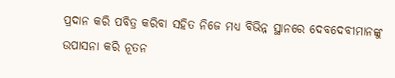ପ୍ରଦାନ କରି ପବିତ୍ର କରିବା ସହିତ ନିଜେ ମଧ୍ୟ ବିଭିନ୍ନ ସ୍ଥାନରେ ଦେବଦେବୀମାନଙ୍କୁ ଉପାସନା କରି ନୂତନ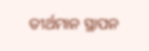ତୀର୍ଥମାନ ସ୍ଥାପନ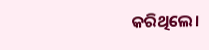କରିଥିଲେ।